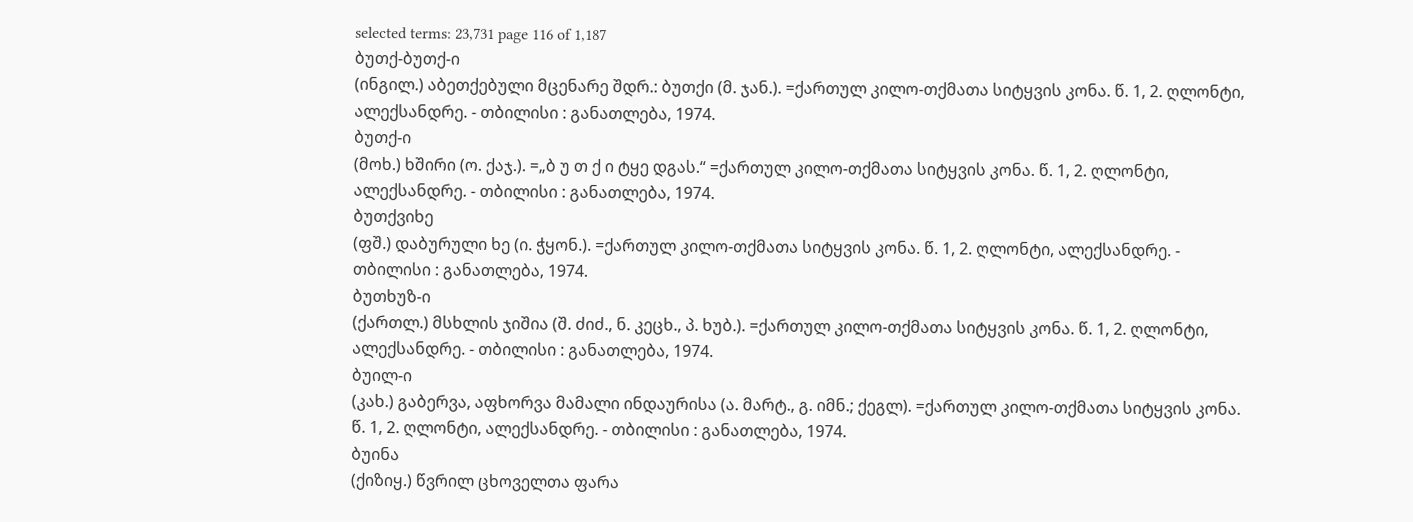selected terms: 23,731 page 116 of 1,187
ბუთქ-ბუთქ-ი
(ინგილ.) აბეთქებული მცენარე შდრ.: ბუთქი (მ. ჯან.). =ქართულ კილო-თქმათა სიტყვის კონა. წ. 1, 2. ღლონტი, ალექსანდრე. - თბილისი : განათლება, 1974.
ბუთქ-ი
(მოხ.) ხშირი (ო. ქაჯ.). =„ბ უ თ ქ ი ტყე დგას.“ =ქართულ კილო-თქმათა სიტყვის კონა. წ. 1, 2. ღლონტი, ალექსანდრე. - თბილისი : განათლება, 1974.
ბუთქვიხე
(ფშ.) დაბურული ხე (ი. ჭყონ.). =ქართულ კილო-თქმათა სიტყვის კონა. წ. 1, 2. ღლონტი, ალექსანდრე. - თბილისი : განათლება, 1974.
ბუთხუზ-ი
(ქართლ.) მსხლის ჯიშია (შ. ძიძ., ნ. კეცხ., პ. ხუბ.). =ქართულ კილო-თქმათა სიტყვის კონა. წ. 1, 2. ღლონტი, ალექსანდრე. - თბილისი : განათლება, 1974.
ბუილ-ი
(კახ.) გაბერვა, აფხორვა მამალი ინდაურისა (ა. მარტ., გ. იმნ.; ქეგლ). =ქართულ კილო-თქმათა სიტყვის კონა. წ. 1, 2. ღლონტი, ალექსანდრე. - თბილისი : განათლება, 1974.
ბუინა
(ქიზიყ.) წვრილ ცხოველთა ფარა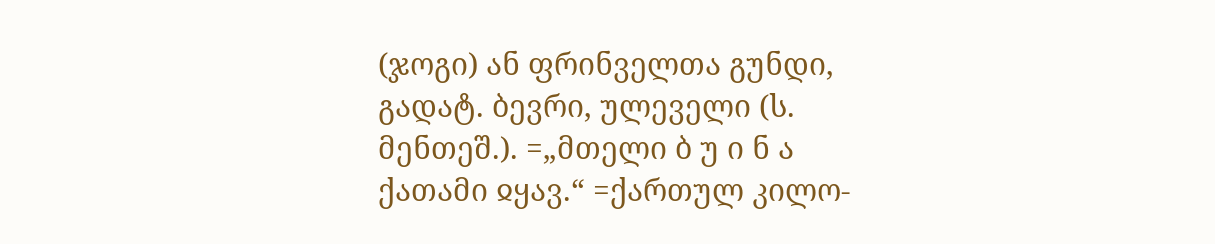(ჯოგი) ან ფრინველთა გუნდი, გადატ. ბევრი, ულეველი (ს. მენთეშ.). =„მთელი ბ უ ი ნ ა ქათამი ჲყავ.“ =ქართულ კილო-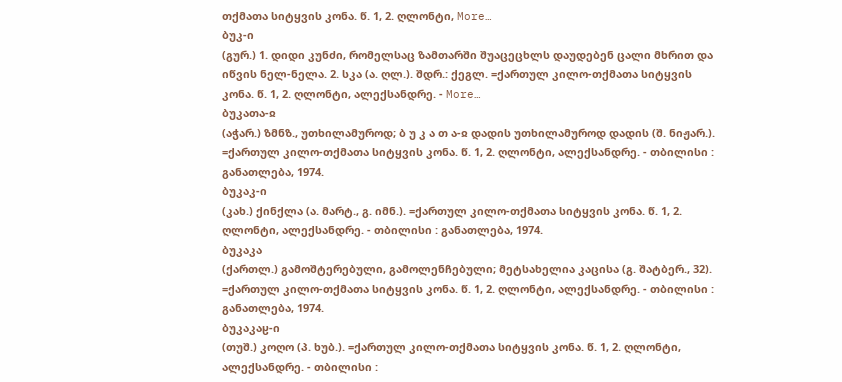თქმათა სიტყვის კონა. წ. 1, 2. ღლონტი, More…
ბუკ-ი
(გურ.) 1. დიდი კუნძი, რომელსაც ზამთარში შუაცეცხლს დაუდებენ ცალი მხრით და იწვის ნელ-ნელა. 2. სკა (ა. ღლ.). შდრ.: ქეგლ. =ქართულ კილო-თქმათა სიტყვის კონა. წ. 1, 2. ღლონტი, ალექსანდრე. - More…
ბუკათა-ჲ
(აჭარ.) ზმნზ., უთხილამუროდ; ბ უ კ ა თ ა-ჲ დადის უთხილამუროდ დადის (შ. ნიჟარ.). =ქართულ კილო-თქმათა სიტყვის კონა. წ. 1, 2. ღლონტი, ალექსანდრე. - თბილისი : განათლება, 1974.
ბუკაკ-ი
(კახ.) ქინქლა (ა. მარტ., გ. იმნ.). =ქართულ კილო-თქმათა სიტყვის კონა. წ. 1, 2. ღლონტი, ალექსანდრე. - თბილისი : განათლება, 1974.
ბუკაკა
(ქართლ.) გამოშტერებული, გამოლენჩებული; მეტსახელია კაცისა (გ. შატბერ., 32). =ქართულ კილო-თქმათა სიტყვის კონა. წ. 1, 2. ღლონტი, ალექსანდრე. - თბილისი : განათლება, 1974.
ბუკაკაჸ-ი
(თუშ.) კოღო (პ. ხუბ.). =ქართულ კილო-თქმათა სიტყვის კონა. წ. 1, 2. ღლონტი, ალექსანდრე. - თბილისი :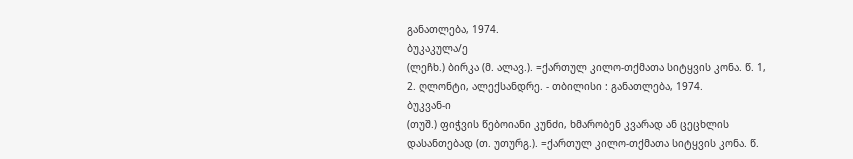განათლება, 1974.
ბუკაკულა/ე
(ლეჩხ.) ბირკა (მ. ალავ.). =ქართულ კილო-თქმათა სიტყვის კონა. წ. 1, 2. ღლონტი, ალექსანდრე. - თბილისი : განათლება, 1974.
ბუკვან-ი
(თუშ.) ფიჭვის წებოიანი კუნძი, ხმარობენ კვარად ან ცეცხლის დასანთებად (თ. უთურგ.). =ქართულ კილო-თქმათა სიტყვის კონა. წ.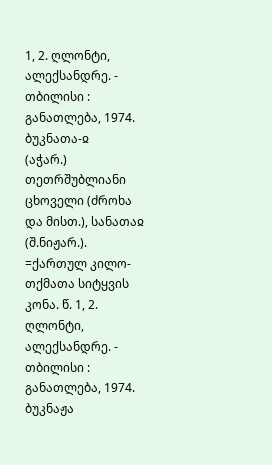1, 2. ღლონტი, ალექსანდრე. - თბილისი : განათლება, 1974.
ბუკნათა-ჲ
(აჭარ.) თეთრშუბლიანი ცხოველი (ძროხა და მისთ.), სანათაჲ (შ.ნიჟარ.). =ქართულ კილო-თქმათა სიტყვის კონა. წ. 1, 2. ღლონტი, ალექსანდრე. - თბილისი : განათლება, 1974.
ბუკნაჟა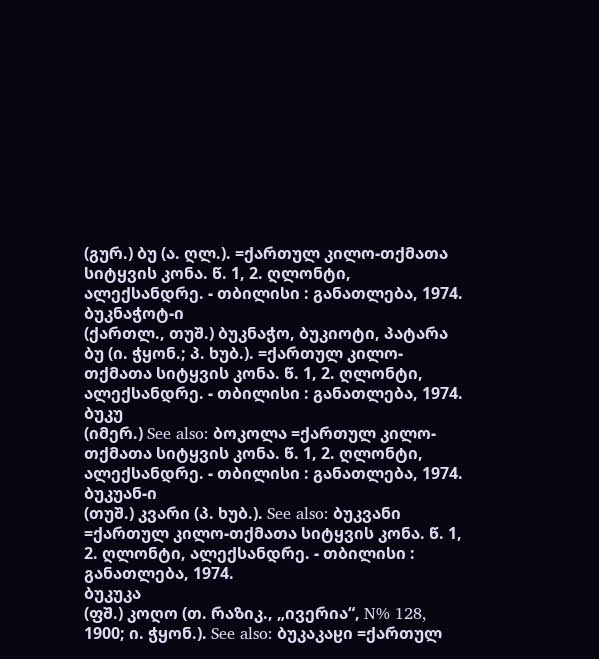(გურ.) ბუ (ა. ღლ.). =ქართულ კილო-თქმათა სიტყვის კონა. წ. 1, 2. ღლონტი, ალექსანდრე. - თბილისი : განათლება, 1974.
ბუკნაჭოტ-ი
(ქართლ., თუშ.) ბუკნაჭო, ბუკიოტი, პატარა ბუ (ი. ჭყონ.; პ. ხუბ.). =ქართულ კილო-თქმათა სიტყვის კონა. წ. 1, 2. ღლონტი, ალექსანდრე. - თბილისი : განათლება, 1974.
ბუკუ
(იმერ.) See also: ბოკოლა =ქართულ კილო-თქმათა სიტყვის კონა. წ. 1, 2. ღლონტი, ალექსანდრე. - თბილისი : განათლება, 1974.
ბუკუან-ი
(თუშ.) კვარი (პ. ხუბ.). See also: ბუკვანი =ქართულ კილო-თქმათა სიტყვის კონა. წ. 1, 2. ღლონტი, ალექსანდრე. - თბილისი : განათლება, 1974.
ბუკუკა
(ფშ.) კოღო (თ. რაზიკ., „ივერია“, N% 128, 1900; ი. ჭყონ.). See also: ბუკაკაჸი =ქართულ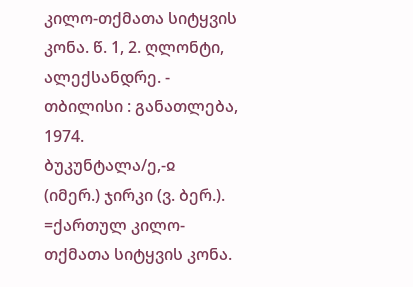კილო-თქმათა სიტყვის კონა. წ. 1, 2. ღლონტი, ალექსანდრე. - თბილისი : განათლება, 1974.
ბუკუნტალა/ე,-ჲ
(იმერ.) ჯირკი (ვ. ბერ.). =ქართულ კილო-თქმათა სიტყვის კონა.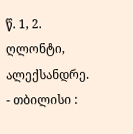წ. 1, 2. ღლონტი, ალექსანდრე. - თბილისი :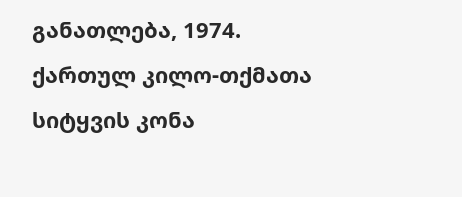განათლება, 1974.
ქართულ კილო-თქმათა სიტყვის კონა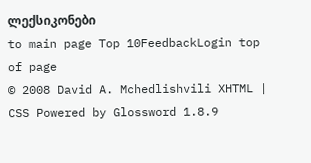ლექსიკონები
to main page Top 10FeedbackLogin top of page
© 2008 David A. Mchedlishvili XHTML | CSS Powered by Glossword 1.8.9